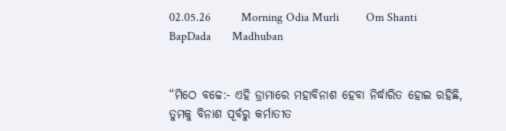02.05.26          Morning Odia Murli         Om Shanti         BapDada       Madhuban


“ମିଠେ ବଚ୍ଚେ:- ଏହି ଡ୍ରାମାରେ ମହାବିନାଶ ହେବା ନିର୍ଦ୍ଧାରିତ ହୋଇ ରହିଛି, ତୁମକୁ ବିନାଶ ପୂର୍ବରୁ କର୍ମାତୀତ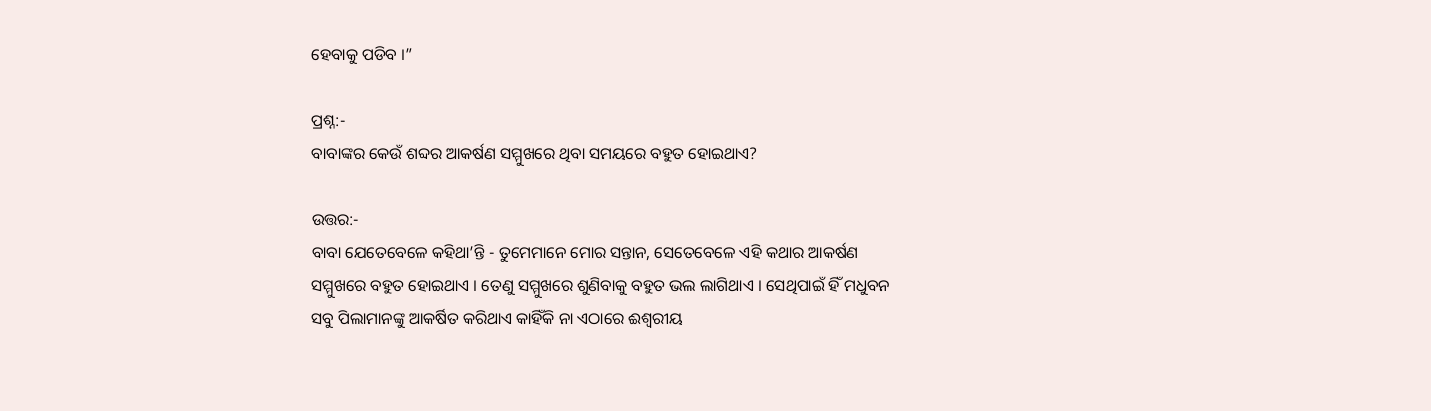ହେବାକୁ ପଡିବ ।”

ପ୍ରଶ୍ନ:-
ବାବାଙ୍କର କେଉଁ ଶବ୍ଦର ଆକର୍ଷଣ ସମ୍ମୁଖରେ ଥିବା ସମୟରେ ବହୁତ ହୋଇଥାଏ?

ଉତ୍ତର:-
ବାବା ଯେତେବେଳେ କହିଥା’ନ୍ତି - ତୁମେମାନେ ମୋର ସନ୍ତାନ, ସେତେବେଳେ ଏହି କଥାର ଆକର୍ଷଣ ସମ୍ମୁଖରେ ବହୁତ ହୋଇଥାଏ । ତେଣୁ ସମ୍ମୁଖରେ ଶୁଣିବାକୁ ବହୁତ ଭଲ ଲାଗିଥାଏ । ସେଥିପାଇଁ ହିଁ ମଧୁବନ ସବୁ ପିଲାମାନଙ୍କୁ ଆକର୍ଷିତ କରିଥାଏ କାହିଁକି ନା ଏଠାରେ ଈଶ୍ୱରୀୟ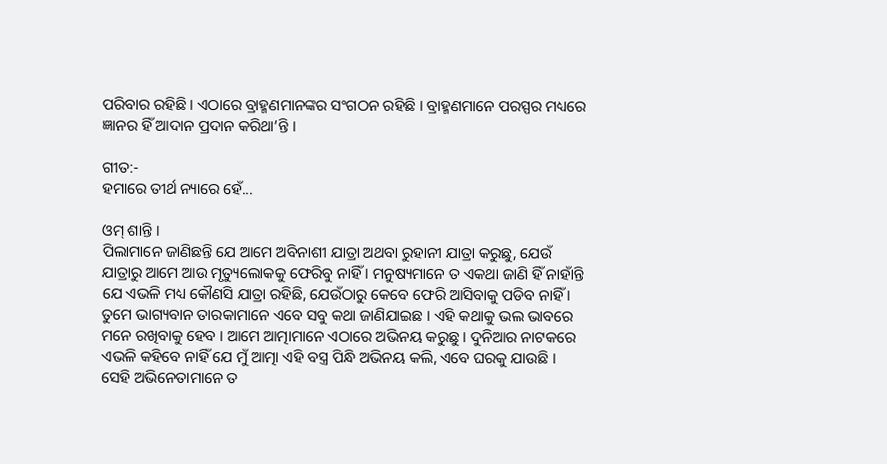ପରିବାର ରହିଛି । ଏଠାରେ ବ୍ରାହ୍ମଣମାନଙ୍କର ସଂଗଠନ ରହିଛି । ବ୍ରାହ୍ମଣମାନେ ପରସ୍ପର ମଧ୍ୟରେ ଜ୍ଞାନର ହିଁ ଆଦାନ ପ୍ରଦାନ କରିଥା’ନ୍ତି ।

ଗୀତ:-
ହମାରେ ତୀର୍ଥ ନ୍ୟାରେ ହେଁ...

ଓମ୍ ଶାନ୍ତି ।
ପିଲାମାନେ ଜାଣିଛନ୍ତି ଯେ ଆମେ ଅବିନାଶୀ ଯାତ୍ରା ଅଥବା ରୁହାନୀ ଯାତ୍ରା କରୁଛୁ, ଯେଉଁ ଯାତ୍ରାରୁ ଆମେ ଆଉ ମୃତ୍ୟୁଲୋକକୁ ଫେରିବୁ ନାହିଁ । ମନୁଷ୍ୟମାନେ ତ ଏକଥା ଜାଣି ହିଁ ନାହାଁନ୍ତି ଯେ ଏଭଳି ମଧ୍ୟ କୌଣସି ଯାତ୍ରା ରହିଛି, ଯେଉଁଠାରୁ କେବେ ଫେରି ଆସିବାକୁ ପଡିବ ନାହିଁ । ତୁମେ ଭାଗ୍ୟବାନ ତାରକାମାନେ ଏବେ ସବୁ କଥା ଜାଣିଯାଇଛ । ଏହି କଥାକୁ ଭଲ ଭାବରେ ମନେ ରଖିବାକୁ ହେବ । ଆମେ ଆତ୍ମାମାନେ ଏଠାରେ ଅଭିନୟ କରୁଛୁ । ଦୁନିଆର ନାଟକରେ ଏଭଳି କହିବେ ନାହିଁ ଯେ ମୁଁ ଆତ୍ମା ଏହି ବସ୍ତ୍ର ପିନ୍ଧି ଅଭିନୟ କଲି, ଏବେ ଘରକୁ ଯାଉଛି । ସେହି ଅଭିନେତାମାନେ ତ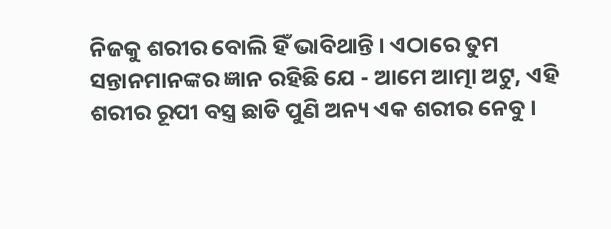ନିଜକୁ ଶରୀର ବୋଲି ହିଁ ଭାବିଥାନ୍ତି । ଏଠାରେ ତୁମ ସନ୍ତାନମାନଙ୍କର ଜ୍ଞାନ ରହିଛି ଯେ - ଆମେ ଆତ୍ମା ଅଟୁ, ଏହି ଶରୀର ରୂପୀ ବସ୍ତ୍ର ଛାଡି ପୁଣି ଅନ୍ୟ ଏକ ଶରୀର ନେବୁ ।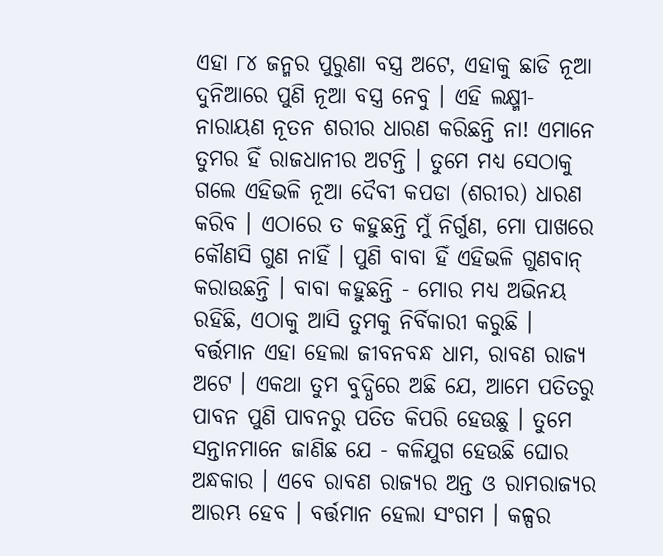ଏହା ୮୪ ଜନ୍ମର ପୁରୁଣା ବସ୍ତ୍ର ଅଟେ, ଏହାକୁ ଛାଡି ନୂଆ ଦୁନିଆରେ ପୁଣି ନୂଆ ବସ୍ତ୍ର ନେବୁ । ଏହି ଲକ୍ଷ୍ମୀ-ନାରାୟଣ ନୂତନ ଶରୀର ଧାରଣ କରିଛନ୍ତି ନା! ଏମାନେ ତୁମର ହିଁ ରାଜଧାନୀର ଅଟନ୍ତି । ତୁମେ ମଧ୍ୟ ସେଠାକୁ ଗଲେ ଏହିଭଳି ନୂଆ ଦୈବୀ କପଡା (ଶରୀର) ଧାରଣ କରିବ । ଏଠାରେ ତ କହୁଛନ୍ତି ମୁଁ ନିର୍ଗୁଣ, ମୋ ପାଖରେ କୌଣସି ଗୁଣ ନାହିଁ । ପୁଣି ବାବା ହିଁ ଏହିଭଳି ଗୁଣବାନ୍ କରାଉଛନ୍ତି । ବାବା କହୁଛନ୍ତି - ମୋର ମଧ୍ୟ ଅଭିନୟ ରହିଛି, ଏଠାକୁ ଆସି ତୁମକୁ ନିର୍ବିକାରୀ କରୁଛି । ବର୍ତ୍ତମାନ ଏହା ହେଲା ଜୀବନବନ୍ଧ ଧାମ, ରାବଣ ରାଜ୍ୟ ଅଟେ । ଏକଥା ତୁମ ବୁଦ୍ଧିରେ ଅଛି ଯେ, ଆମେ ପତିତରୁ ପାବନ ପୁଣି ପାବନରୁ ପତିତ କିପରି ହେଉଛୁ । ତୁମେ ସନ୍ତାନମାନେ ଜାଣିଛ ଯେ - କଳିଯୁଗ ହେଉଛି ଘୋର ଅନ୍ଧକାର । ଏବେ ରାବଣ ରାଜ୍ୟର ଅନ୍ତ ଓ ରାମରାଜ୍ୟର ଆରମ୍ଭ ହେବ । ବର୍ତ୍ତମାନ ହେଲା ସଂଗମ । କଳ୍ପର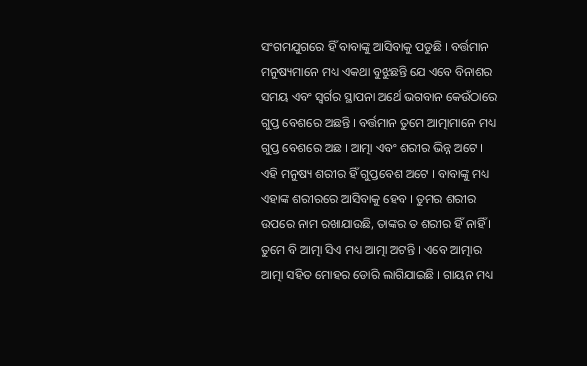ସଂଗମଯୁଗରେ ହିଁ ବାବାଙ୍କୁ ଆସିବାକୁ ପଡୁଛି । ବର୍ତ୍ତମାନ ମନୁଷ୍ୟମାନେ ମଧ୍ୟ ଏକଥା ବୁଝୁଛନ୍ତି ଯେ ଏବେ ବିନାଶର ସମୟ ଏବଂ ସ୍ୱର୍ଗର ସ୍ଥାପନା ଅର୍ଥେ ଭଗବାନ କେଉଁଠାରେ ଗୁପ୍ତ ବେଶରେ ଅଛନ୍ତି । ବର୍ତ୍ତମାନ ତୁମେ ଆତ୍ମାମାନେ ମଧ୍ୟ ଗୁପ୍ତ ବେଶରେ ଅଛ । ଆତ୍ମା ଏବଂ ଶରୀର ଭିନ୍ନ ଅଟେ । ଏହି ମନୁଷ୍ୟ ଶରୀର ହିଁ ଗୁପ୍ତବେଶ ଅଟେ । ବାବାଙ୍କୁ ମଧ୍ୟ ଏହାଙ୍କ ଶରୀରରେ ଆସିବାକୁ ହେବ । ତୁମର ଶରୀର ଉପରେ ନାମ ରଖାଯାଉଛି, ତାଙ୍କର ତ ଶରୀର ହିଁ ନାହିଁ । ତୁମେ ବି ଆତ୍ମା ସିଏ ମଧ୍ୟ ଆତ୍ମା ଅଟନ୍ତି । ଏବେ ଆତ୍ମାର ଆତ୍ମା ସହିତ ମୋହର ଡୋରି ଲାଗିଯାଇଛି । ଗାୟନ ମଧ୍ୟ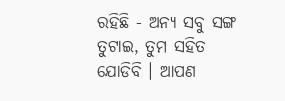ରହିଛି - ଅନ୍ୟ ସବୁ ସଙ୍ଗ ତୁଟାଇ, ତୁମ ସହିତ ଯୋଡିବି । ଆପଣ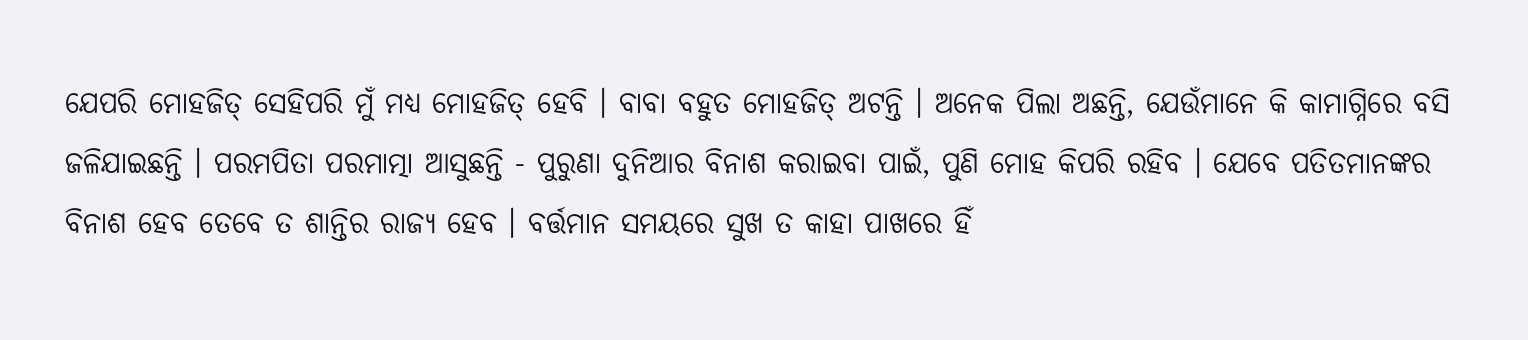ଯେପରି ମୋହଜିତ୍ ସେହିପରି ମୁଁ ମଧ୍ୟ ମୋହଜିତ୍ ହେବି । ବାବା ବହୁତ ମୋହଜିତ୍ ଅଟନ୍ତି । ଅନେକ ପିଲା ଅଛନ୍ତି, ଯେଉଁମାନେ କି କାମାଗ୍ନିରେ ବସି ଜଳିଯାଇଛନ୍ତି । ପରମପିତା ପରମାତ୍ମା ଆସୁଛନ୍ତି - ପୁରୁଣା ଦୁନିଆର ବିନାଶ କରାଇବା ପାଇଁ, ପୁଣି ମୋହ କିପରି ରହିବ । ଯେବେ ପତିତମାନଙ୍କର ବିନାଶ ହେବ ତେବେ ତ ଶାନ୍ତିର ରାଜ୍ୟ ହେବ । ବର୍ତ୍ତମାନ ସମୟରେ ସୁଖ ତ କାହା ପାଖରେ ହିଁ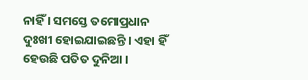ନାହିଁ । ସମସ୍ତେ ତମୋପ୍ରଧାନ ଦୁଃଖୀ ହୋଇଯାଇଛନ୍ତି । ଏହା ହିଁ ହେଉଛି ପତିତ ଦୁନିଆ ।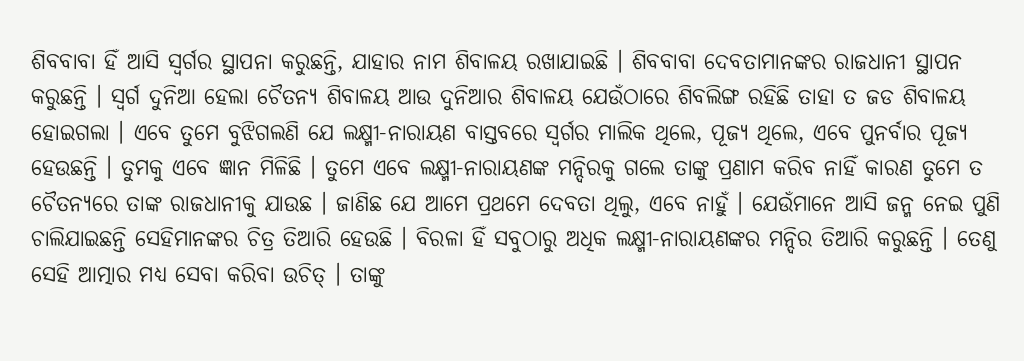ଶିବବାବା ହିଁ ଆସି ସ୍ୱର୍ଗର ସ୍ଥାପନା କରୁଛନ୍ତି, ଯାହାର ନାମ ଶିବାଳୟ ରଖାଯାଇଛି । ଶିବବାବା ଦେବତାମାନଙ୍କର ରାଜଧାନୀ ସ୍ଥାପନ କରୁଛନ୍ତି । ସ୍ୱର୍ଗ ଦୁନିଆ ହେଲା ଚୈତନ୍ୟ ଶିବାଳୟ ଆଉ ଦୁନିଆର ଶିବାଳୟ ଯେଉଁଠାରେ ଶିବଲିଙ୍ଗ ରହିଛି ତାହା ତ ଜଡ ଶିବାଳୟ ହୋଇଗଲା । ଏବେ ତୁମେ ବୁଝିଗଲଣି ଯେ ଲକ୍ଷ୍ମୀ-ନାରାୟଣ ବାସ୍ତବରେ ସ୍ୱର୍ଗର ମାଲିକ ଥିଲେ, ପୂଜ୍ୟ ଥିଲେ, ଏବେ ପୁନର୍ବାର ପୂଜ୍ୟ ହେଉଛନ୍ତି । ତୁମକୁ ଏବେ ଜ୍ଞାନ ମିଳିଛି । ତୁମେ ଏବେ ଲକ୍ଷ୍ମୀ-ନାରାୟଣଙ୍କ ମନ୍ଦିରକୁ ଗଲେ ତାଙ୍କୁ ପ୍ରଣାମ କରିବ ନାହିଁ କାରଣ ତୁମେ ତ ଚୈତନ୍ୟରେ ତାଙ୍କ ରାଜଧାନୀକୁ ଯାଉଛ । ଜାଣିଛ ଯେ ଆମେ ପ୍ରଥମେ ଦେବତା ଥିଲୁ, ଏବେ ନାହୁଁ । ଯେଉଁମାନେ ଆସି ଜନ୍ମ ନେଇ ପୁଣି ଚାଲିଯାଇଛନ୍ତି ସେହିମାନଙ୍କର ଚିତ୍ର ତିଆରି ହେଉଛି । ବିରଳା ହିଁ ସବୁଠାରୁ ଅଧିକ ଲକ୍ଷ୍ମୀ-ନାରାୟଣଙ୍କର ମନ୍ଦିର ତିଆରି କରୁଛନ୍ତି । ତେଣୁ ସେହି ଆତ୍ମାର ମଧ୍ୟ ସେବା କରିବା ଉଚିତ୍ । ତାଙ୍କୁ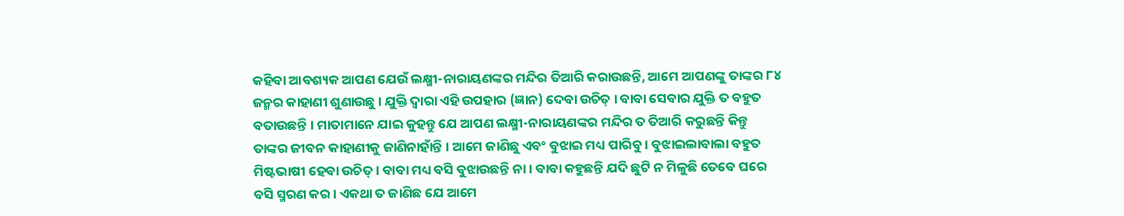କହିବା ଆବଶ୍ୟକ ଆପଣ ଯେଉଁ ଲକ୍ଷ୍ମୀ-ନାରାୟଣଙ୍କର ମନ୍ଦିର ତିଆରି କରାଉଛନ୍ତି, ଆମେ ଆପଣଙ୍କୁ ତାଙ୍କର ୮୪ ଜନ୍ମର କାହାଣୀ ଶୁଣାଉଛୁ । ଯୁକ୍ତି ଦ୍ୱାରା ଏହି ଉପହାର (ଜ୍ଞାନ) ଦେବା ଉଚିତ୍ । ବାବା ସେବାର ଯୁକ୍ତି ତ ବହୁତ ବତାଉଛନ୍ତି । ମାତାମାନେ ଯାଇ କୁହନ୍ତୁ ଯେ ଆପଣ ଲକ୍ଷ୍ମୀ-ନାରାୟଣଙ୍କର ମନ୍ଦିର ତ ତିଆରି କରୁଛନ୍ତି କିନ୍ତୁ ତାଙ୍କର ଜୀବନ କାହାଣୀକୁ ଜାଣିନାହାଁନ୍ତି । ଆମେ ଜାଣିଛୁ ଏବଂ ବୁଝାଇ ମଧ୍ୟ ପାରିବୁ । ବୁଝାଇଲାବାଲା ବହୁତ ମିଷ୍ଟଭାଷୀ ହେବା ଉଚିତ୍ । ବାବା ମଧ୍ୟ ବସି ବୁଝାଉଛନ୍ତି ନା । ବାବା କହୁଛନ୍ତି ଯଦି ଛୁଟି ନ ମିଳୁଛି ତେବେ ଘରେ ବସି ସ୍ମରଣ କର । ଏକଥା ତ ଜାଣିଛ ଯେ ଆମେ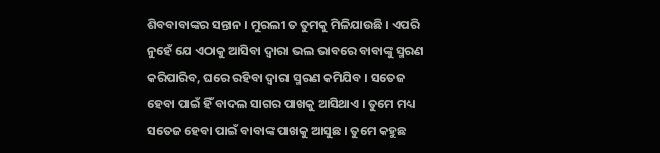ଶିବବାବାଙ୍କର ସନ୍ତାନ । ମୁରଲୀ ତ ତୁମକୁ ମିଳିଯାଉଛି । ଏପରି ନୁହେଁ ଯେ ଏଠାକୁ ଆସିବା ଦ୍ୱାରା ଭଲ ଭାବରେ ବାବାଙ୍କୁ ସ୍ମରଣ କରିପାରିବ, ଘରେ ରହିବା ଦ୍ୱାରା ସ୍ମରଣ କମିଯିବ । ସତେଜ ହେବା ପାଇଁ ହିଁ ବାଦଲ ସାଗର ପାଖକୁ ଆସିଥାଏ । ତୁମେ ମଧ୍ୟ ସତେଜ ହେବା ପାଇଁ ବାବାଙ୍କ ପାଖକୁ ଆସୁଛ । ତୁମେ କହୁଛ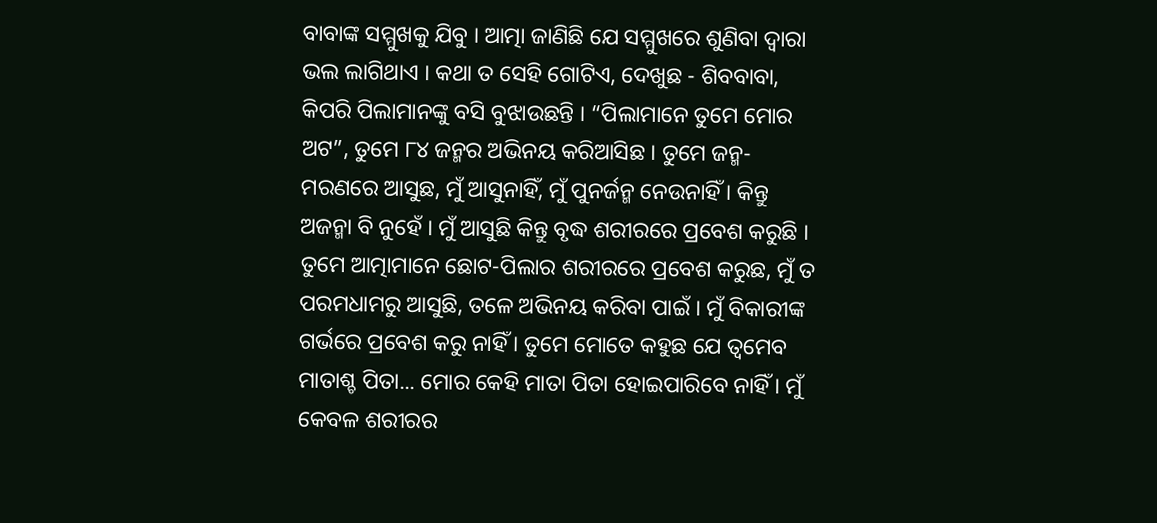ବାବାଙ୍କ ସମ୍ମୁଖକୁ ଯିବୁ । ଆତ୍ମା ଜାଣିଛି ଯେ ସମ୍ମୁଖରେ ଶୁଣିବା ଦ୍ୱାରା ଭଲ ଲାଗିଥାଏ । କଥା ତ ସେହି ଗୋଟିଏ, ଦେଖୁଛ - ଶିବବାବା, କିପରି ପିଲାମାନଙ୍କୁ ବସି ବୁଝାଉଛନ୍ତି । “ପିଲାମାନେ ତୁମେ ମୋର ଅଟ”, ତୁମେ ୮୪ ଜନ୍ମର ଅଭିନୟ କରିଆସିଛ । ତୁମେ ଜନ୍ମ-ମରଣରେ ଆସୁଛ, ମୁଁ ଆସୁନାହିଁ, ମୁଁ ପୁନର୍ଜନ୍ମ ନେଉନାହିଁ । କିନ୍ତୁ ଅଜନ୍ମା ବି ନୁହେଁ । ମୁଁ ଆସୁଛି କିନ୍ତୁ ବୃଦ୍ଧ ଶରୀରରେ ପ୍ରବେଶ କରୁଛି । ତୁମେ ଆତ୍ମାମାନେ ଛୋଟ-ପିଲାର ଶରୀରରେ ପ୍ରବେଶ କରୁଛ, ମୁଁ ତ ପରମଧାମରୁ ଆସୁଛି, ତଳେ ଅଭିନୟ କରିବା ପାଇଁ । ମୁଁ ବିକାରୀଙ୍କ ଗର୍ଭରେ ପ୍ରବେଶ କରୁ ନାହିଁ । ତୁମେ ମୋତେ କହୁଛ ଯେ ତ୍ୱମେବ ମାତାଶ୍ଚ ପିତା... ମୋର କେହି ମାତା ପିତା ହୋଇପାରିବେ ନାହିଁ । ମୁଁ କେବଳ ଶରୀରର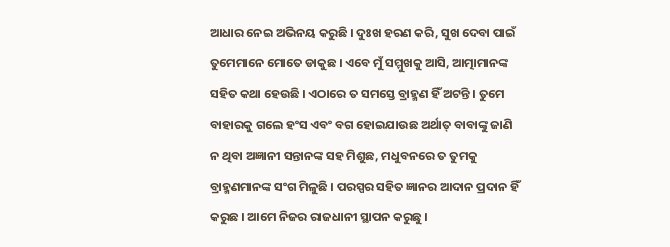ଆଧାର ନେଇ ଅଭିନୟ କରୁଛି । ଦୁଃଖ ହରଣ କରି, ସୁଖ ଦେବା ପାଇଁ ତୁମେମାନେ ମୋତେ ଡାକୁଛ । ଏବେ ମୁଁ ସମ୍ମୁଖକୁ ଆସି, ଆତ୍ମାମାନଙ୍କ ସହିତ କଥା ହେଉଛି । ଏଠାରେ ତ ସମସ୍ତେ ବ୍ରାହ୍ମଣ ହିଁ ଅଟନ୍ତି । ତୁମେ ବାହାରକୁ ଗଲେ ହଂସ ଏବଂ ବଗ ହୋଇଯାଉଛ ଅର୍ଥାତ୍ ବାବାଙ୍କୁ ଜାଣି ନ ଥିବା ଅଜ୍ଞାନୀ ସନ୍ତାନଙ୍କ ସହ ମିଶୁଛ, ମଧୁବନରେ ତ ତୁମକୁ ବ୍ରାହ୍ମଣମାନଙ୍କ ସଂଗ ମିଳୁଛି । ପରସ୍ପର ସହିତ ଜ୍ଞାନର ଆଦାନ ପ୍ରଦାନ ହିଁ କରୁଛ । ଆମେ ନିଜର ରାଜଧାନୀ ସ୍ଥାପନ କରୁଛୁ ।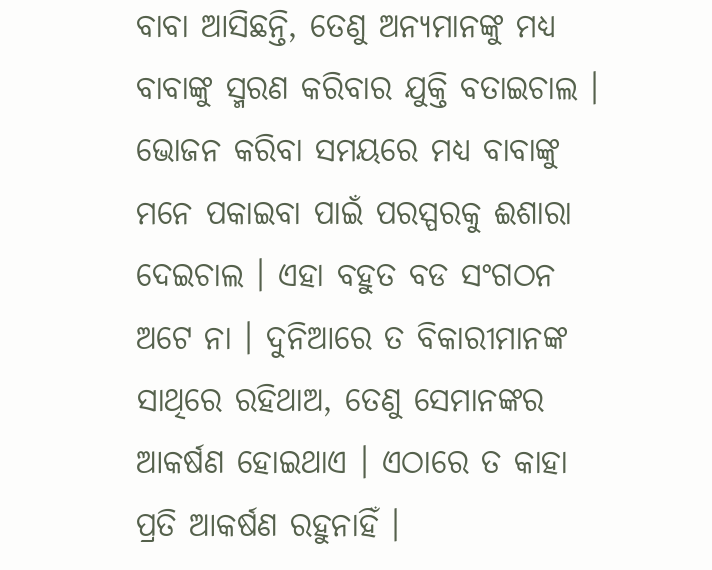ବାବା ଆସିଛନ୍ତି, ତେଣୁ ଅନ୍ୟମାନଙ୍କୁ ମଧ୍ୟ ବାବାଙ୍କୁ ସ୍ମରଣ କରିବାର ଯୁକ୍ତି ବତାଇଚାଲ । ଭୋଜନ କରିବା ସମୟରେ ମଧ୍ୟ ବାବାଙ୍କୁ ମନେ ପକାଇବା ପାଇଁ ପରସ୍ପରକୁ ଈଶାରା ଦେଇଚାଲ । ଏହା ବହୁତ ବଡ ସଂଗଠନ ଅଟେ ନା । ଦୁନିଆରେ ତ ବିକାରୀମାନଙ୍କ ସାଥିରେ ରହିଥାଅ, ତେଣୁ ସେମାନଙ୍କର ଆକର୍ଷଣ ହୋଇଥାଏ । ଏଠାରେ ତ କାହା ପ୍ରତି ଆକର୍ଷଣ ରହୁନାହିଁ ।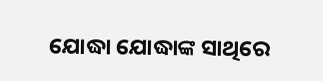ଯୋଦ୍ଧା ଯୋଦ୍ଧାଙ୍କ ସାଥିରେ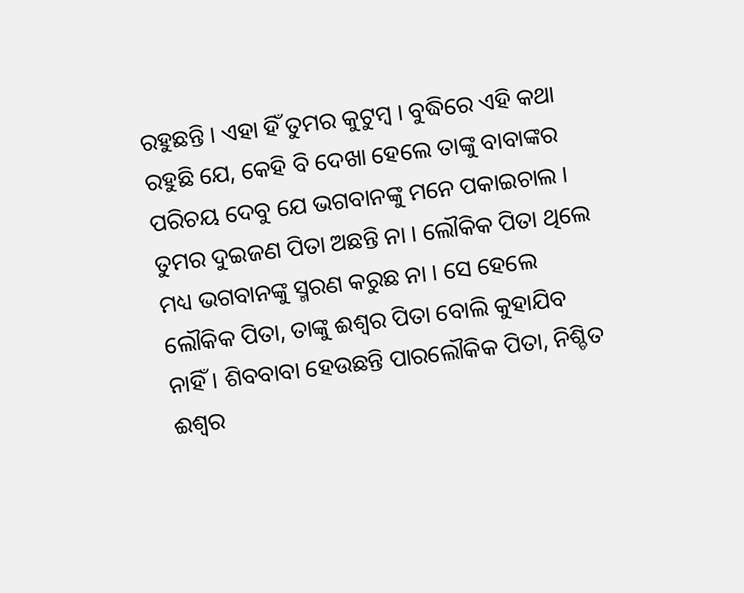ରହୁଛନ୍ତି । ଏହା ହିଁ ତୁମର କୁଟୁମ୍ବ । ବୁଦ୍ଧିରେ ଏହି କଥା ରହୁଛି ଯେ, କେହି ବି ଦେଖା ହେଲେ ତାଙ୍କୁ ବାବାଙ୍କର ପରିଚୟ ଦେବୁ ଯେ ଭଗବାନଙ୍କୁ ମନେ ପକାଇଚାଲ । ତୁମର ଦୁଇଜଣ ପିତା ଅଛନ୍ତି ନା । ଲୌକିକ ପିତା ଥିଲେ ମଧ୍ୟ ଭଗବାନଙ୍କୁ ସ୍ମରଣ କରୁଛ ନା । ସେ ହେଲେ ଲୌକିକ ପିତା, ତାଙ୍କୁ ଈଶ୍ୱର ପିତା ବୋଲି କୁହାଯିବ ନାହିଁ । ଶିବବାବା ହେଉଛନ୍ତି ପାରଲୌକିକ ପିତା, ନିଶ୍ଚିତ ଈଶ୍ୱର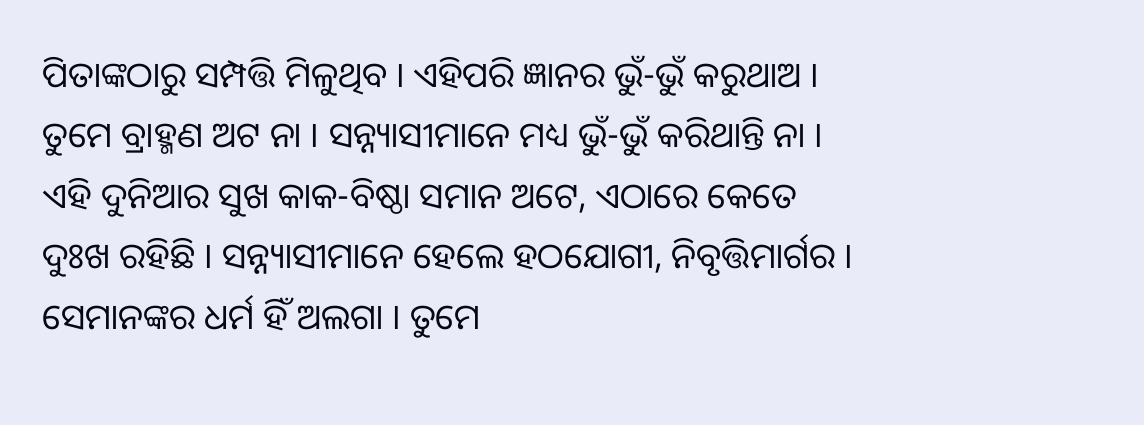ପିତାଙ୍କଠାରୁ ସମ୍ପତ୍ତି ମିଳୁଥିବ । ଏହିପରି ଜ୍ଞାନର ଭୁଁ-ଭୁଁ କରୁଥାଅ । ତୁମେ ବ୍ରାହ୍ମଣ ଅଟ ନା । ସନ୍ନ୍ୟାସୀମାନେ ମଧ୍ୟ ଭୁଁ-ଭୁଁ କରିଥାନ୍ତି ନା । ଏହି ଦୁନିଆର ସୁଖ କାକ-ବିଷ୍ଠା ସମାନ ଅଟେ, ଏଠାରେ କେତେ ଦୁଃଖ ରହିଛି । ସନ୍ନ୍ୟାସୀମାନେ ହେଲେ ହଠଯୋଗୀ, ନିବୃତ୍ତିମାର୍ଗର । ସେମାନଙ୍କର ଧର୍ମ ହିଁ ଅଲଗା । ତୁମେ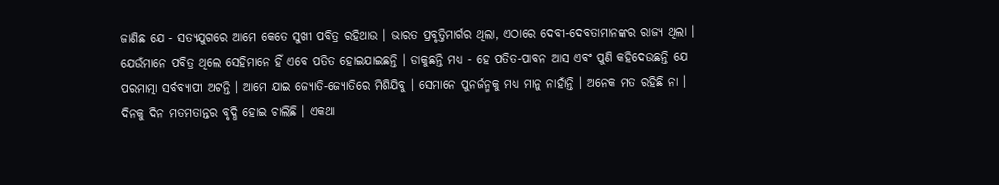ଜାଣିଛ ଯେ - ସତ୍ୟଯୁଗରେ ଆମେ କେତେ ସୁଖୀ ପବିତ୍ର ରହିଥାଉ । ଭାରତ ପ୍ରବୃତ୍ତିମାର୍ଗର ଥିଲା, ଏଠାରେ ଦେବୀ-ଦେବତାମାନଙ୍କର ରାଜ୍ୟ ଥିଲା । ଯେଉଁମାନେ ପବିତ୍ର ଥିଲେ ସେହିମାନେ ହିଁ ଏବେ ପତିତ ହୋଇଯାଇଛନ୍ତି । ଡାକୁଛନ୍ତି ମଧ୍ୟ - ହେ ପତିତ-ପାବନ ଆସ ଏବଂ ପୁଣି କହିଦେଉଛନ୍ତି ଯେ ପରମାତ୍ମା ସର୍ବବ୍ୟାପୀ ଅଟନ୍ତି । ଆମେ ଯାଇ ଜ୍ୟୋତି-ଜ୍ୟୋତିରେ ମିଶିଯିବୁ । ସେମାନେ ପୁନର୍ଜନ୍ମକୁ ମଧ୍ୟ ମାନୁ ନାହାଁନ୍ତି । ଅନେକ ମତ ରହିଛି ନା । ଦିନକୁ ଦିନ ମତମତାନ୍ତର ବୃଦ୍ଧି ହୋଇ ଚାଲିଛି । ଏକଥା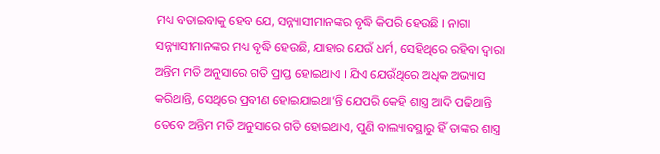ମଧ୍ୟ ବତାଇବାକୁ ହେବ ଯେ, ସନ୍ନ୍ୟାସୀମାନଙ୍କର ବୃଦ୍ଧି କିପରି ହେଉଛି । ନାଗା ସନ୍ନ୍ୟାସୀମାନଙ୍କର ମଧ୍ୟ ବୃଦ୍ଧି ହେଉଛି, ଯାହାର ଯେଉଁ ଧର୍ମ, ସେହିଥିରେ ରହିବା ଦ୍ୱାରା ଅନ୍ତିମ ମତି ଅନୁସାରେ ଗତି ପ୍ରାପ୍ତ ହୋଇଥାଏ । ଯିଏ ଯେଉଁଥିରେ ଅଧିକ ଅଭ୍ୟାସ କରିଥାନ୍ତି, ସେଥିରେ ପ୍ରବୀଣ ହୋଇଯାଇଥା’ନ୍ତି ଯେପରି କେହି ଶାସ୍ତ୍ର ଆଦି ପଢିଥାନ୍ତି ତେବେ ଅନ୍ତିମ ମତି ଅନୁସାରେ ଗତି ହୋଇଥାଏ, ପୁଣି ବାଲ୍ୟାବସ୍ଥାରୁ ହିଁ ତାଙ୍କର ଶାସ୍ତ୍ର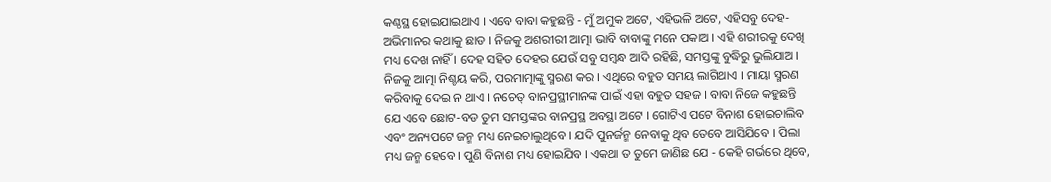କଣ୍ଠସ୍ଥ ହୋଇଯାଇଥାଏ । ଏବେ ବାବା କହୁଛନ୍ତି - ମୁଁ ଅମୁକ ଅଟେ, ଏହିଭଳି ଅଟେ, ଏହିସବୁ ଦେହ-ଅଭିମାନର କଥାକୁ ଛାଡ । ନିଜକୁ ଅଶରୀରୀ ଆତ୍ମା ଭାବି ବାବାଙ୍କୁ ମନେ ପକାଅ । ଏହି ଶରୀରକୁ ଦେଖି ମଧ୍ୟ ଦେଖ ନାହିଁ । ଦେହ ସହିତ ଦେହର ଯେଉଁ ସବୁ ସମ୍ବନ୍ଧ ଆଦି ରହିଛି, ସମସ୍ତଙ୍କୁ ବୁଦ୍ଧିରୁ ଭୁଲିଯାଅ । ନିଜକୁ ଆତ୍ମା ନିଶ୍ଚୟ କରି, ପରମାତ୍ମାଙ୍କୁ ସ୍ମରଣ କର । ଏଥିରେ ବହୁତ ସମୟ ଲାଗିଥାଏ । ମାୟା ସ୍ମରଣ କରିବାକୁ ଦେଇ ନ ଥାଏ । ନଚେତ୍ ବାନପ୍ରସ୍ଥୀମାନଙ୍କ ପାଇଁ ଏହା ବହୁତ ସହଜ । ବାବା ନିଜେ କହୁଛନ୍ତି ଯେ ଏବେ ଛୋଟ-ବଡ ତୁମ ସମସ୍ତଙ୍କର ବାନପ୍ରସ୍ଥ ଅବସ୍ଥା ଅଟେ । ଗୋଟିଏ ପଟେ ବିନାଶ ହୋଇଚାଲିବ ଏବଂ ଅନ୍ୟପଟେ ଜନ୍ମ ମଧ୍ୟ ନେଇଚାଲୁଥିବେ । ଯଦି ପୁନର୍ଜନ୍ମ ନେବାକୁ ଥିବ ତେବେ ଆସିଯିବେ । ପିଲା ମଧ୍ୟ ଜନ୍ମ ହେବେ । ପୁଣି ବିନାଶ ମଧ୍ୟ ହୋଇଯିବ । ଏକଥା ତ ତୁମେ ଜାଣିଛ ଯେ - କେହି ଗର୍ଭରେ ଥିବେ,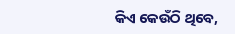କିଏ କେଉଁଠି ଥିବେ,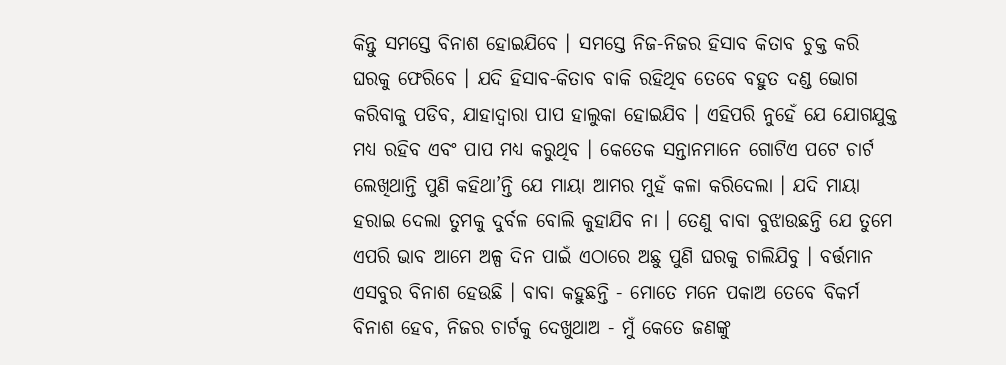କିନ୍ତୁ ସମସ୍ତେ ବିନାଶ ହୋଇଯିବେ । ସମସ୍ତେ ନିଜ-ନିଜର ହିସାବ କିତାବ ଚୁକ୍ତ କରି ଘରକୁ ଫେରିବେ । ଯଦି ହିସାବ-କିତାବ ବାକି ରହିଥିବ ତେବେ ବହୁତ ଦଣ୍ଡ ଭୋଗ କରିବାକୁ ପଡିବ, ଯାହାଦ୍ୱାରା ପାପ ହାଲୁକା ହୋଇଯିବ । ଏହିପରି ନୁହେଁ ଯେ ଯୋଗଯୁକ୍ତ ମଧ୍ୟ ରହିବ ଏବଂ ପାପ ମଧ୍ୟ କରୁଥିବ । କେତେକ ସନ୍ତାନମାନେ ଗୋଟିଏ ପଟେ ଚାର୍ଟ ଲେଖିଥାନ୍ତି ପୁଣି କହିଥା’ନ୍ତି ଯେ ମାୟା ଆମର ମୁହଁ କଳା କରିଦେଲା । ଯଦି ମାୟା ହରାଇ ଦେଲା ତୁମକୁ ଦୁର୍ବଳ ବୋଲି କୁହାଯିବ ନା । ତେଣୁ ବାବା ବୁଝାଉଛନ୍ତି ଯେ ତୁମେ ଏପରି ଭାବ ଆମେ ଅଳ୍ପ ଦିନ ପାଇଁ ଏଠାରେ ଅଛୁ ପୁଣି ଘରକୁ ଚାଲିଯିବୁ । ବର୍ତ୍ତମାନ ଏସବୁର ବିନାଶ ହେଉଛି । ବାବା କହୁଛନ୍ତି - ମୋତେ ମନେ ପକାଅ ତେବେ ବିକର୍ମ ବିନାଶ ହେବ, ନିଜର ଚାର୍ଟକୁ ଦେଖୁଥାଅ - ମୁଁ କେତେ ଜଣଙ୍କୁ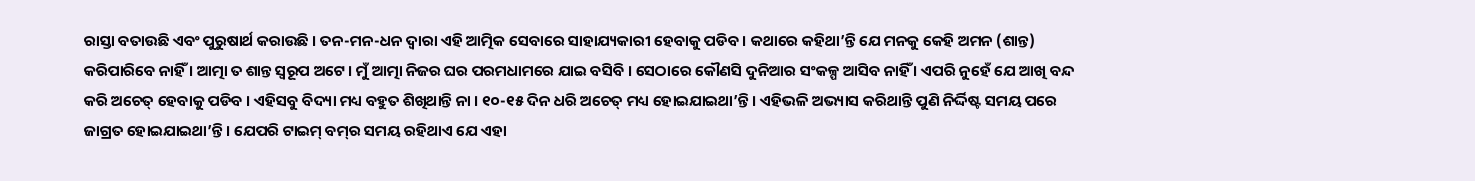ରାସ୍ତା ବତାଉଛି ଏବଂ ପୁରୁଷାର୍ଥ କରାଉଛି । ତନ-ମନ-ଧନ ଦ୍ୱାରା ଏହି ଆତ୍ମିକ ସେବାରେ ସାହାଯ୍ୟକାରୀ ହେବାକୁ ପଡିବ । କଥାରେ କହିଥା’ନ୍ତି ଯେ ମନକୁ କେହି ଅମନ (ଶାନ୍ତ) କରିପାରିବେ ନାହିଁ । ଆତ୍ମା ତ ଶାନ୍ତ ସ୍ୱରୂପ ଅଟେ । ମୁଁ ଆତ୍ମା ନିଜର ଘର ପରମଧାମରେ ଯାଇ ବସିବି । ସେଠାରେ କୌଣସି ଦୁନିଆର ସଂକଳ୍ପ ଆସିବ ନାହିଁ । ଏପରି ନୁହେଁ ଯେ ଆଖି ବନ୍ଦ କରି ଅଚେତ୍ ହେବାକୁ ପଡିବ । ଏହିସବୁ ବିଦ୍ୟା ମଧ୍ୟ ବହୁତ ଶିଖିଥାନ୍ତି ନା । ୧୦-୧୫ ଦିନ ଧରି ଅଚେତ୍ ମଧ୍ୟ ହୋଇଯାଇଥା’ନ୍ତି । ଏହିଭଳି ଅଭ୍ୟାସ କରିଥାନ୍ତି ପୁଣି ନିର୍ଦ୍ଦିଷ୍ଟ ସମୟ ପରେ ଜାଗ୍ରତ ହୋଇଯାଇଥା’ନ୍ତି । ଯେପରି ଟାଇମ୍ ବମ୍‌ର ସମୟ ରହିଥାଏ ଯେ ଏହା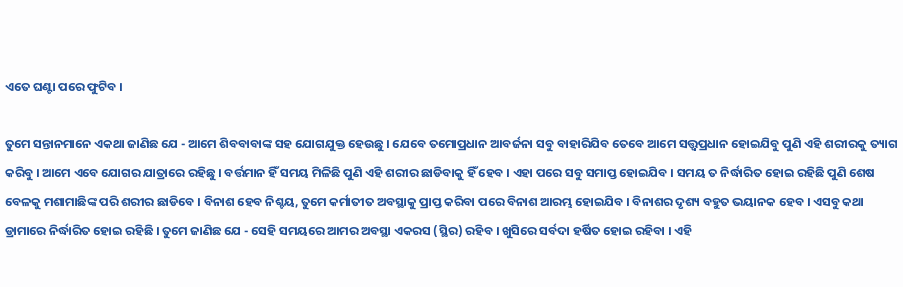ଏତେ ଘଣ୍ଟା ପରେ ଫୁଟିବ ।

ତୁମେ ସନ୍ତାନମାନେ ଏକଥା ଜାଣିଛ ଯେ - ଆମେ ଶିବବାବାଙ୍କ ସହ ଯୋଗଯୁକ୍ତ ହେଉଛୁ । ଯେବେ ତମୋପ୍ରଧାନ ଆବର୍ଜନା ସବୁ ବାହାରିଯିବ ତେବେ ଆମେ ସତ୍ତ୍ୱପ୍ରଧାନ ହୋଇଯିବୁ ପୁଣି ଏହି ଶରୀରକୁ ତ୍ୟାଗ କରିବୁ । ଆମେ ଏବେ ଯୋଗର ଯାତ୍ରାରେ ରହିଛୁ । ବର୍ତ୍ତମାନ ହିଁ ସମୟ ମିଳିଛି ପୁଣି ଏହି ଶରୀର ଛାଡିବାକୁ ହିଁ ହେବ । ଏହା ପରେ ସବୁ ସମାପ୍ତ ହୋଇଯିବ । ସମୟ ତ ନିର୍ଦ୍ଧାରିତ ହୋଇ ରହିଛି ପୁଣି ଶେଷ ବେଳକୁ ମଶାମାଛିଙ୍କ ପରି ଶରୀର ଛାଡିବେ । ବିନାଶ ହେବ ନିଶ୍ଚୟ, ତୁମେ କର୍ମାତୀତ ଅବସ୍ଥାକୁ ପ୍ରାପ୍ତ କରିବା ପରେ ବିନାଶ ଆରମ୍ଭ ହୋଇଯିବ । ବିନାଶର ଦୃଶ୍ୟ ବହୁତ ଭୟାନକ ହେବ । ଏସବୁ କଥା ଡ୍ରାମାରେ ନିର୍ଦ୍ଧାରିତ ହୋଇ ରହିଛି । ତୁମେ ଜାଣିଛ ଯେ - ସେହି ସମୟରେ ଆମର ଅବସ୍ଥା ଏକରସ (ସ୍ଥିର) ରହିବ । ଖୁସିରେ ସର୍ବଦା ହର୍ଷିତ ହୋଇ ରହିବା । ଏହି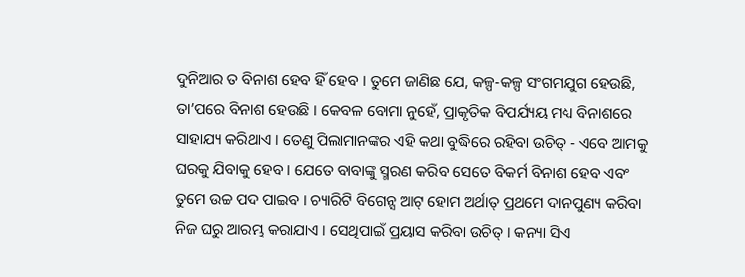ଦୁନିଆର ତ ବିନାଶ ହେବ ହିଁ ହେବ । ତୁମେ ଜାଣିଛ ଯେ, କଳ୍ପ-କଳ୍ପ ସଂଗମଯୁଗ ହେଉଛି, ତା’ପରେ ବିନାଶ ହେଉଛି । କେବଳ ବୋମା ନୁହେଁ, ପ୍ରାକୃତିକ ବିପର୍ଯ୍ୟୟ ମଧ୍ୟ ବିନାଶରେ ସାହାଯ୍ୟ କରିଥାଏ । ତେଣୁ ପିଲାମାନଙ୍କର ଏହି କଥା ବୁଦ୍ଧିରେ ରହିବା ଉଚିତ୍ - ଏବେ ଆମକୁ ଘରକୁ ଯିବାକୁ ହେବ । ଯେତେ ବାବାଙ୍କୁ ସ୍ମରଣ କରିବ ସେତେ ବିକର୍ମ ବିନାଶ ହେବ ଏବଂ ତୁମେ ଉଚ୍ଚ ପଦ ପାଇବ । ଚ୍ୟାରିଟି ବିଗେନ୍ସ ଆଟ୍ ହୋମ ଅର୍ଥାତ୍ ପ୍ରଥମେ ଦାନପୁଣ୍ୟ କରିବା ନିଜ ଘରୁ ଆରମ୍ଭ କରାଯାଏ । ସେଥିପାଇଁ ପ୍ରୟାସ କରିବା ଉଚିତ୍ । କନ୍ୟା ସିଏ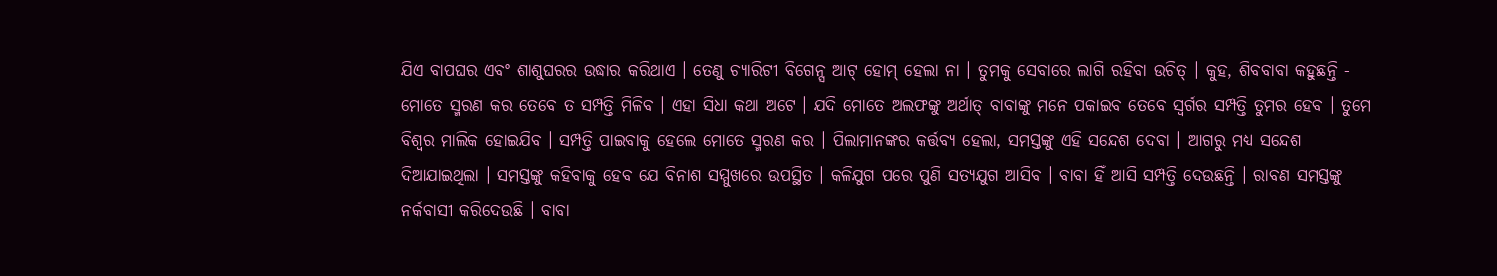ଯିଏ ବାପଘର ଏବଂ ଶାଶୁଘରର ଉଦ୍ଧାର କରିଥାଏ । ତେଣୁ ଚ୍ୟାରିଟୀ ବିଗେନ୍ସ ଆଟ୍ ହୋମ୍ ହେଲା ନା । ତୁମକୁ ସେବାରେ ଲାଗି ରହିବା ଉଚିତ୍ । କୁହ, ଶିବବାବା କହୁଛନ୍ତି - ମୋତେ ସ୍ମରଣ କର ତେବେ ତ ସମ୍ପତ୍ତି ମିଳିବ । ଏହା ସିଧା କଥା ଅଟେ । ଯଦି ମୋତେ ଅଲଫଙ୍କୁ ଅର୍ଥାତ୍ ବାବାଙ୍କୁ ମନେ ପକାଇବ ତେବେ ସ୍ୱର୍ଗର ସମ୍ପତ୍ତି ତୁମର ହେବ । ତୁମେ ବିଶ୍ୱର ମାଲିକ ହୋଇଯିବ । ସମ୍ପତ୍ତି ପାଇବାକୁ ହେଲେ ମୋତେ ସ୍ମରଣ କର । ପିଲାମାନଙ୍କର କର୍ତ୍ତବ୍ୟ ହେଲା, ସମସ୍ତଙ୍କୁ ଏହି ସନ୍ଦେଶ ଦେବା । ଆଗରୁ ମଧ୍ୟ ସନ୍ଦେଶ ଦିଆଯାଇଥିଲା । ସମସ୍ତଙ୍କୁ କହିବାକୁ ହେବ ଯେ ବିନାଶ ସମ୍ମୁଖରେ ଉପସ୍ଥିତ । କଳିଯୁଗ ପରେ ପୁଣି ସତ୍ୟଯୁଗ ଆସିବ । ବାବା ହିଁ ଆସି ସମ୍ପତ୍ତି ଦେଉଛନ୍ତି । ରାବଣ ସମସ୍ତଙ୍କୁ ନର୍କବାସୀ କରିଦେଉଛି । ବାବା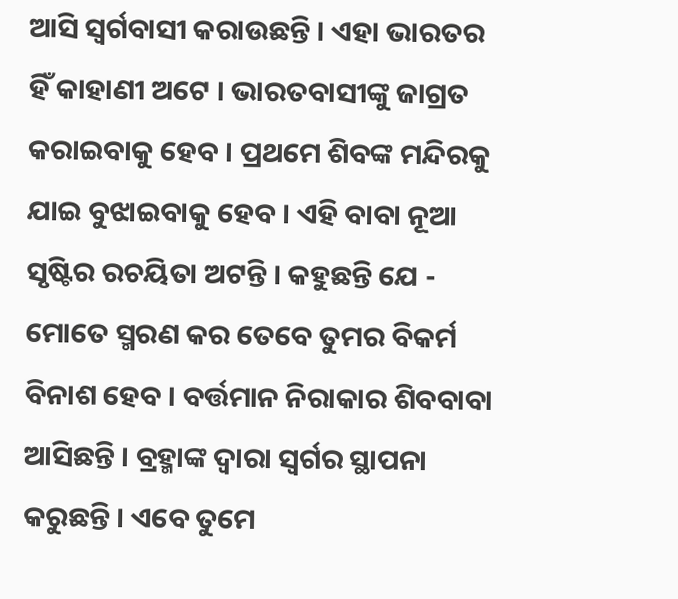ଆସି ସ୍ୱର୍ଗବାସୀ କରାଉଛନ୍ତି । ଏହା ଭାରତର ହିଁ କାହାଣୀ ଅଟେ । ଭାରତବାସୀଙ୍କୁ ଜାଗ୍ରତ କରାଇବାକୁ ହେବ । ପ୍ରଥମେ ଶିବଙ୍କ ମନ୍ଦିରକୁ ଯାଇ ବୁଝାଇବାକୁ ହେବ । ଏହି ବାବା ନୂଆ ସୃଷ୍ଟିର ରଚୟିତା ଅଟନ୍ତି । କହୁଛନ୍ତି ଯେ - ମୋତେ ସ୍ମରଣ କର ତେବେ ତୁମର ବିକର୍ମ ବିନାଶ ହେବ । ବର୍ତ୍ତମାନ ନିରାକାର ଶିବବାବା ଆସିଛନ୍ତି । ବ୍ରହ୍ମାଙ୍କ ଦ୍ୱାରା ସ୍ୱର୍ଗର ସ୍ଥାପନା କରୁଛନ୍ତି । ଏବେ ତୁମେ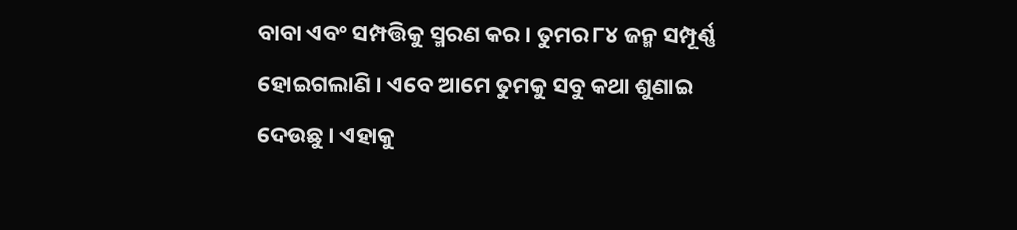ବାବା ଏବଂ ସମ୍ପତ୍ତିକୁ ସ୍ମରଣ କର । ତୁମର ୮୪ ଜନ୍ମ ସମ୍ପୂର୍ଣ୍ଣ ହୋଇଗଲାଣି । ଏବେ ଆମେ ତୁମକୁ ସବୁ କଥା ଶୁଣାଇ ଦେଉଛୁ । ଏହାକୁ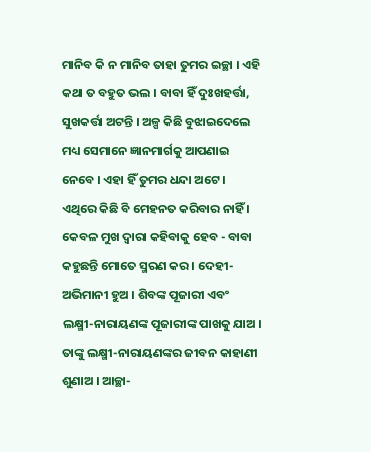ମାନିବ କି ନ ମାନିବ ତାହା ତୁମର ଇଚ୍ଛା । ଏହି କଥା ତ ବହୁତ ଭଲ । ବାବା ହିଁ ଦୁଃଖହର୍ତ୍ତା, ସୁଖକର୍ତ୍ତା ଅଟନ୍ତି । ଅଳ୍ପ କିଛି ବୁଝାଇଦେଲେ ମଧ୍ୟ ସେମାନେ ଜ୍ଞାନମାର୍ଗକୁ ଆପଣାଇ ନେବେ । ଏହା ହିଁ ତୁମର ଧନ୍ଦା ଅଟେ । ଏଥିରେ କିଛି ବି ମେହନତ କରିବାର ନାହିଁ । କେବଳ ମୁଖ ଦ୍ୱାରା କହିବାକୁ ହେବ - ବାବା କହୁଛନ୍ତି ମୋତେ ସ୍ମରଣ କର । ଦେହୀ-ଅଭିମାନୀ ହୁଅ । ଶିବଙ୍କ ପୂଜାରୀ ଏବଂ ଲକ୍ଷ୍ମୀ-ନାରାୟଣଙ୍କ ପୂଜାରୀଙ୍କ ପାଖକୁ ଯାଅ । ତାଙ୍କୁ ଲକ୍ଷ୍ମୀ-ନାରାୟଣଙ୍କର ଜୀବନ କାହାଣୀ ଶୁଣାଅ । ଆଚ୍ଛା-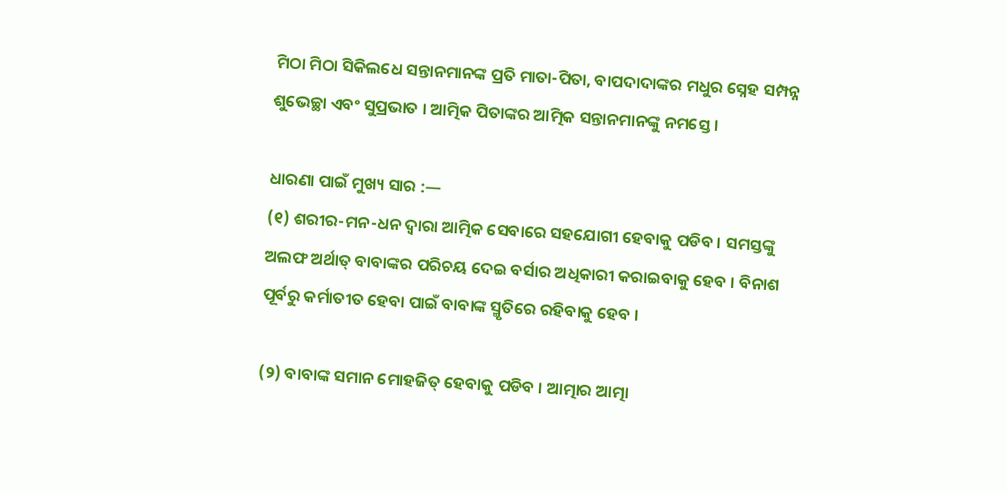ମିଠା ମିଠା ସିକିଲଧେ ସନ୍ତାନମାନଙ୍କ ପ୍ରତି ମାତା-ପିତା, ବାପଦାଦାଙ୍କର ମଧୁର ସ୍ନେହ ସମ୍ପନ୍ନ ଶୁଭେଚ୍ଛା ଏବଂ ସୁପ୍ରଭାତ । ଆତ୍ମିକ ପିତାଙ୍କର ଆତ୍ମିକ ସନ୍ତାନମାନଙ୍କୁ ନମସ୍ତେ ।

ଧାରଣା ପାଇଁ ମୁଖ୍ୟ ସାର :—
(୧) ଶରୀର-ମନ-ଧନ ଦ୍ୱାରା ଆତ୍ମିକ ସେବାରେ ସହଯୋଗୀ ହେବାକୁ ପଡିବ । ସମସ୍ତଙ୍କୁ ଅଲଫ ଅର୍ଥାତ୍ ବାବାଙ୍କର ପରିଚୟ ଦେଇ ବର୍ସାର ଅଧିକାରୀ କରାଇବାକୁ ହେବ । ବିନାଶ ପୂର୍ବରୁ କର୍ମାତୀତ ହେବା ପାଇଁ ବାବାଙ୍କ ସ୍ମୃତିରେ ରହିବାକୁ ହେବ ।

(୨) ବାବାଙ୍କ ସମାନ ମୋହଜିତ୍ ହେବାକୁ ପଡିବ । ଆତ୍ମାର ଆତ୍ମା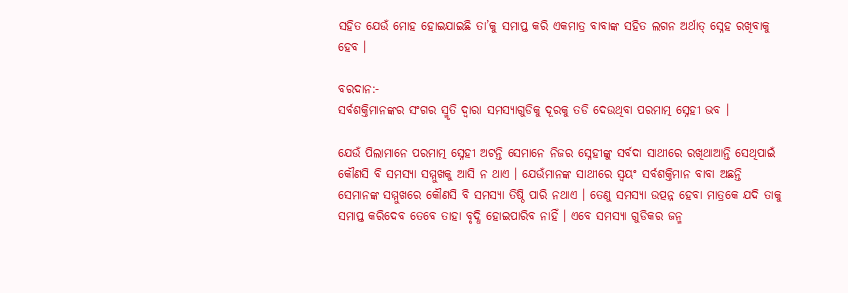ସହିତ ଯେଉଁ ମୋହ ହୋଇଯାଇଛି ତା’କୁ ସମାପ୍ତ କରି ଏକମାତ୍ର ବାବାଙ୍କ ସହିତ ଲଗନ ଅର୍ଥାତ୍ ସ୍ନେହ ରଖିବାକୁ ହେବ ।

ବରଦାନ:-
ସର୍ବଶକ୍ତିମାନଙ୍କର ସଂଗର ସ୍ମୃତି ଦ୍ୱାରା ସମସ୍ୟାଗୁଡିକୁ ଦୂରକୁ ତଡି ଦେଉଥିବା ପରମାତ୍ମ ସ୍ନେହୀ ଭବ ।

ଯେଉଁ ପିଲାମାନେ ପରମାତ୍ମ ସ୍ନେହୀ ଅଟନ୍ତି ସେମାନେ ନିଜର ସ୍ନେହୀଙ୍କୁ ସର୍ବଦା ସାଥୀରେ ରଖିଥାଆନ୍ତି ସେଥିପାଇଁ କୌଣସି ବି ସମସ୍ୟା ସମ୍ମୁଖକୁ ଆସି ନ ଥାଏ । ଯେଉଁମାନଙ୍କ ସାଥୀରେ ସ୍ୱୟଂ ସର୍ବଶକ୍ତିମାନ ବାବା ଅଛନ୍ତି ସେମାନଙ୍କ ସମ୍ମୁଖରେ କୌଣସି ବି ସମସ୍ୟା ତିଷ୍ଠି ପାରି ନଥାଏ । ତେଣୁ ସମସ୍ୟା ଉତ୍ପନ୍ନ ହେବା ମାତ୍ରକେ ଯଦି ତାକୁ ସମାପ୍ତ କରିଦେବ ତେବେ ତାହା ବୃଦ୍ଧି ହୋଇପାରିବ ନାହିଁ । ଏବେ ସମସ୍ୟା ଗୁଡିକର ଜନ୍ମ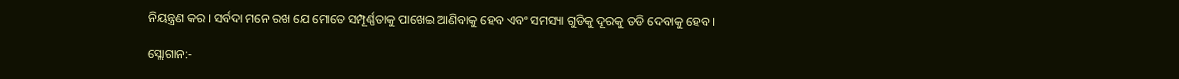ନିୟନ୍ତ୍ରଣ କର । ସର୍ବଦା ମନେ ରଖ ଯେ ମୋତେ ସମ୍ପୂର୍ଣ୍ଣତାକୁ ପାଖେଇ ଆଣିବାକୁ ହେବ ଏବଂ ସମସ୍ୟା ଗୁଡିକୁ ଦୂରକୁ ତଡି ଦେବାକୁ ହେବ ।

ସ୍ଲୋଗାନ:-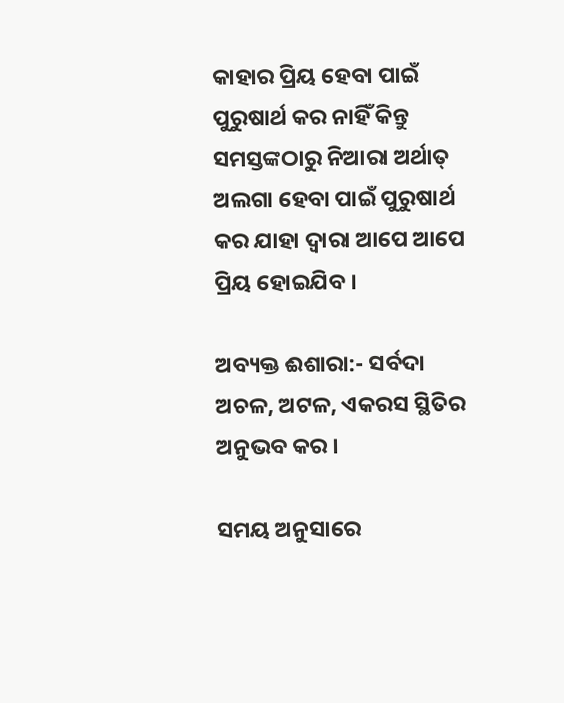କାହାର ପ୍ରିୟ ହେବା ପାଇଁ ପୁରୁଷାର୍ଥ କର ନାହିଁ କିନ୍ତୁ ସମସ୍ତଙ୍କଠାରୁ ନିଆରା ଅର୍ଥାତ୍ ଅଲଗା ହେବା ପାଇଁ ପୁରୁଷାର୍ଥ କର ଯାହା ଦ୍ୱାରା ଆପେ ଆପେ ପ୍ରିୟ ହୋଇଯିବ ।

ଅବ୍ୟକ୍ତ ଈଶାରା:- ସର୍ବଦା ଅଚଳ, ଅଟଳ, ଏକରସ ସ୍ଥିତିର ଅନୁଭବ କର ।

ସମୟ ଅନୁସାରେ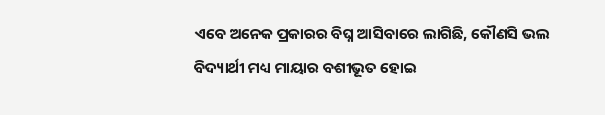ଏବେ ଅନେକ ପ୍ରକାରର ବିଘ୍ନ ଆସିବାରେ ଲାଗିଛି, କୌଣସି ଭଲ ବିଦ୍ୟାର୍ଥୀ ମଧ୍ୟ ମାୟାର ବଶୀଭୂତ ହୋଇ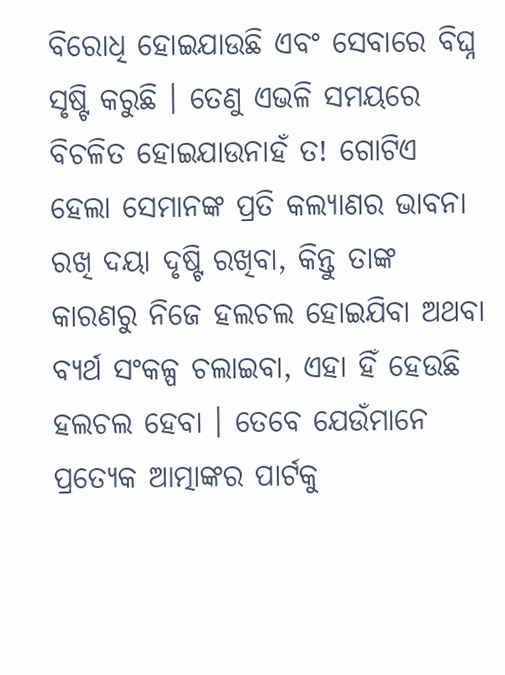ବିରୋଧି ହୋଇଯାଉଛି ଏବଂ ସେବାରେ ବିଘ୍ନ ସୃଷ୍ଟି କରୁଛି । ତେଣୁ ଏଭଳି ସମୟରେ ବିଚଳିତ ହୋଇଯାଉନାହଁ ତ! ଗୋଟିଏ ହେଲା ସେମାନଙ୍କ ପ୍ରତି କଲ୍ୟାଣର ଭାବନା ରଖି ଦୟା ଦୃଷ୍ଟି ରଖିବା, କିନ୍ତୁ ତାଙ୍କ କାରଣରୁ ନିଜେ ହଲଚଲ ହୋଇଯିବା ଅଥବା ବ୍ୟର୍ଥ ସଂକଳ୍ପ ଚଲାଇବା, ଏହା ହିଁ ହେଉଛି ହଲଚଲ ହେବା । ତେବେ ଯେଉଁମାନେ ପ୍ରତ୍ୟେକ ଆତ୍ମାଙ୍କର ପାର୍ଟକୁ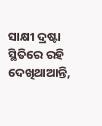ସାକ୍ଷୀ ଦ୍ରଷ୍ଟା ସ୍ଥିତିରେ ରହି ଦେଖିଥାଆନ୍ତି,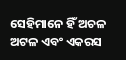ସେହିମାନେ ହିଁ ଅଚଳ ଅଟଳ ଏବଂ ଏକରସ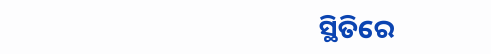ସ୍ଥିତିରେ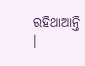ରହିଥାଆନ୍ତି ।